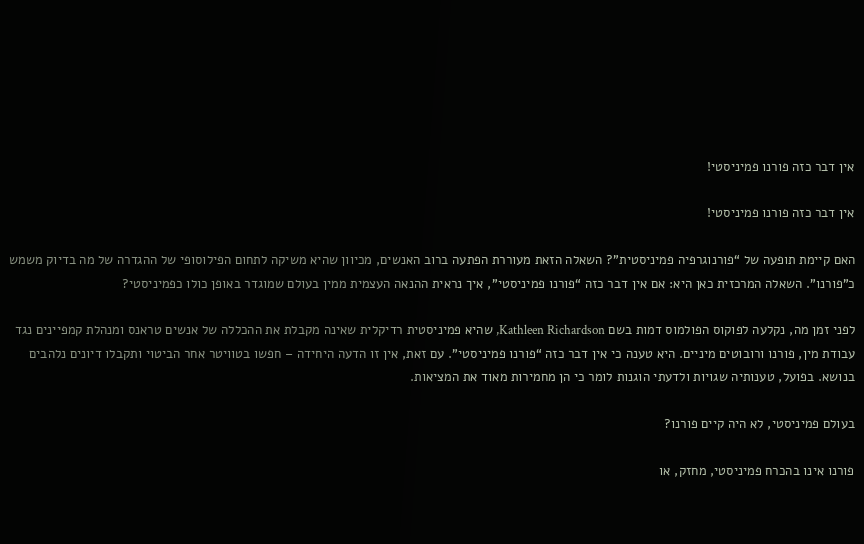אין דבר כזה פורנו פמיניסטי!

אין דבר כזה פורנו פמיניסטי!

האם קיימת תופעה של “פורנוגרפיה פמיניסטית”? השאלה הזאת מעוררת הפתעה ברוב האנשים, מכיוון שהיא משיקה לתחום הפילוסופי של ההגדרה של מה בדיוק משמש כ”פורנו”. השאלה המרכזית כאן היא: אם אין דבר כזה “פורנו פמיניסטי”, איך נראית ההנאה העצמית ממין בעולם שמוגדר באופן כולו כפמיניסטי?

לפני זמן מה, נקלעה לפוקוס הפולמוס דמות בשם Kathleen Richardson, שהיא פמיניסטית רדיקלית שאינה מקבלת את ההכללה של אנשים טראנס ומנהלת קמפיינים נגד עבודת מין, פורנו ורובוטים מיניים. היא טענה כי אין דבר כזה “פורנו פמיניסטי”. עם זאת, אין זו הדעה היחידה – חפשו בטוויטר אחר הביטוי ותקבלו דיונים נלהבים בנושא. בפועל, טענותיה שגויות ולדעתי הוגנות לומר כי הן מחמירות מאוד את המציאות.

בעולם פמיניסטי, לא היה קיים פורנו?

פורנו אינו בהכרח פמיניסטי, מחזק, או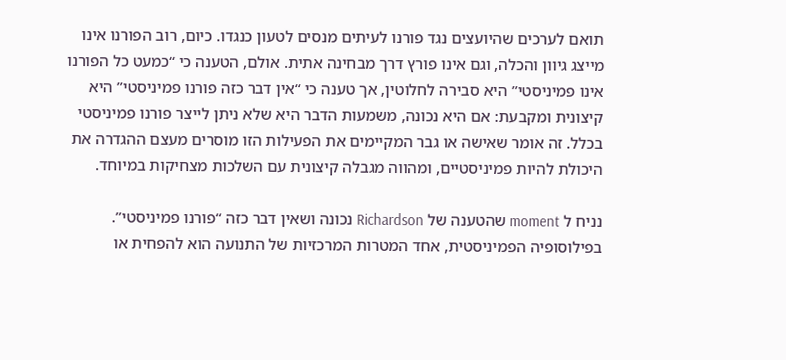תואם לערכים שהיועצים נגד פורנו לעיתים מנסים לטעון כנגדו. כיום, רוב הפורנו אינו מייצג גיוון והכלה, וגם אינו פורץ דרך מבחינה אתית. אולם, הטענה כי “כמעט כל הפורנו אינו פמיניסטי” היא סבירה לחלוטין, אך טענה כי “אין דבר כזה פורנו פמיניסטי” היא קיצונית ומקבעת: אם היא נכונה, משמעות הדבר היא שלא ניתן לייצר פורנו פמיניסטי בכלל. זה אומר שאישה או גבר המקיימים את הפעילות הזו מוסרים מעצם ההגדרה את היכולת להיות פמיניסטיים, ומהווה מגבלה קיצונית עם השלכות מצחיקות במיוחד.

נניח ל moment שהטענה של Richardson נכונה ושאין דבר כזה “פורנו פמיניסטי”. בפילוסופיה הפמיניסטית, אחד המטרות המרכזיות של התנועה הוא להפחית או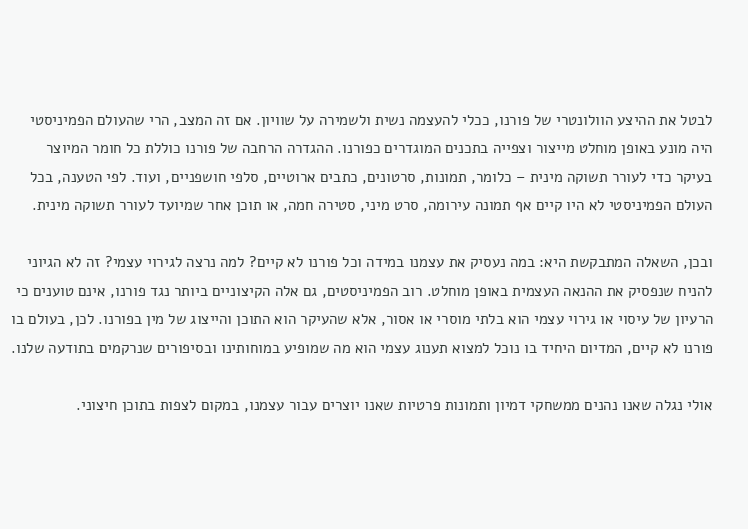לבטל את ההיצע הוולונטרי של פורנו, ככלי להעצמה נשית ולשמירה על שוויון. אם זה המצב, הרי שהעולם הפמיניסטי היה מונע באופן מוחלט מייצור וצפייה בתכנים המוגדרים כפורנו. ההגדרה הרחבה של פורנו כוללת כל חומר המיוצר בעיקר כדי לעורר תשוקה מינית – כלומר, תמונות, סרטונים, כתבים ארוטיים, סלפי חושפניים, ועוד. לפי הטענה, בכל העולם הפמיניסטי לא היו קיים אף תמונה עירומה, סרט מיני, סטירה חמה, או תוכן אחר שמיועד לעורר תשוקה מינית.

ובכן, השאלה המתבקשת היא: במה נעסיק את עצמנו במידה וכל פורנו לא קיים? למה נרצה לגירוי עצמי? זה לא הגיוני להניח שנפסיק את ההנאה העצמית באופן מוחלט. רוב הפמיניסטים, גם אלה הקיצוניים ביותר נגד פורנו, אינם טוענים כי הרעיון של עיסוי או גירוי עצמי הוא בלתי מוסרי או אסור, אלא שהעיקר הוא התוכן והייצוג של מין בפורנו. לכן, בעולם בו פורנו לא קיים, המדיום היחיד בו נוכל למצוא תענוג עצמי הוא מה שמופיע במוחותינו ובסיפורים שנרקמים בתודעה שלנו.

אולי נגלה שאנו נהנים ממשחקי דמיון ותמונות פרטיות שאנו יוצרים עבור עצמנו, במקום לצפות בתוכן חיצוני.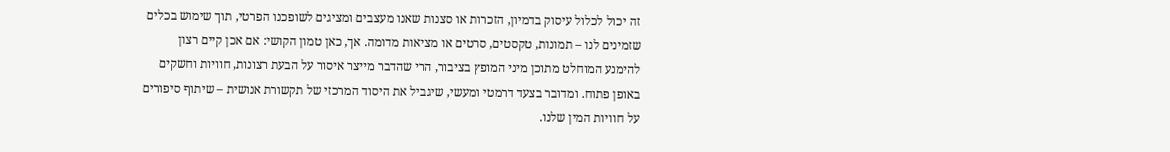זה יכול לכלול עיסוק בדמיון, הזכרות או סצנות שאנו מעצבים ומציגים לשופכנו הפרטי, תוך שימוש בכלים שזמינים לנו – תמונות, טקסטים, סרטים או מציאות מדומה. אך, כאן טמון הקושי: אם אכן קיים רצון להימנע המוחלט מתוכן מיני המופץ בציבור, הרי שהדבר מייצר איסור על הבעת רצונות, חוויות וחשקים באופן פתוח. ומדובר בצעד דרמטי ומעשי, שיגביל את היסוד המרכזי של תקשורת אנושית – שיתוף סיפורים על חוויות המין שלנו.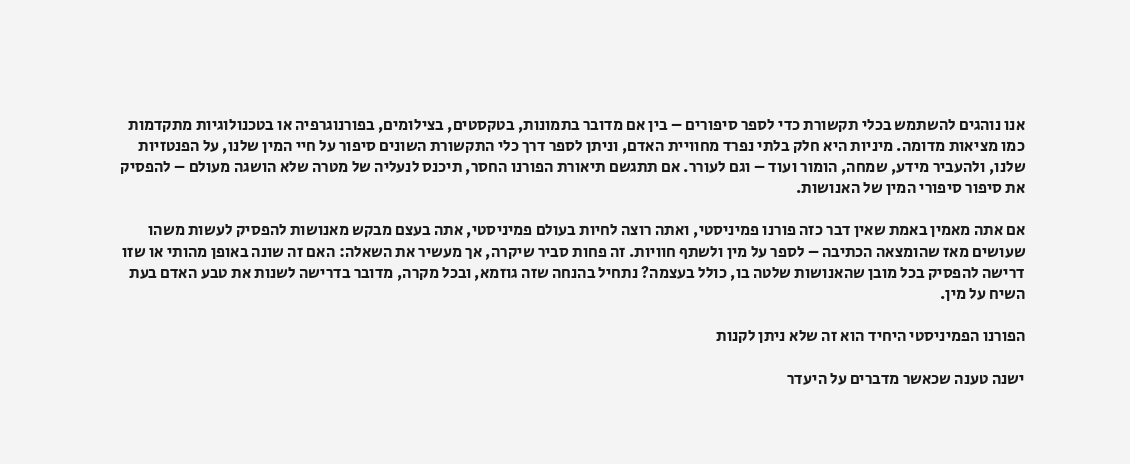אנו נוהגים להשתמש בכלי תקשורת כדי לספר סיפורים – בין אם מדובר בתמונות, בטקסטים, בצילומים, בפורנוגרפיה או בטכנולוגיות מתקדמות כמו מציאות מדומה. מיניות היא חלק בלתי נפרד מחוויית האדם, וניתן לספר דרך כלי התקשורת השונים סיפור על חיי המין שלנו, על הפנטזיות שלנו, ולהעביר מידע, שמחה, הומור ועוד – וגם לעורר. אם תתגשם תיאורת הפורנו החסר, תיכנס לנעליה של מטרה שלא הושגה מעולם – להפסיק את סיפור סיפורי המין של האנושות.

אם אתה מאמין באמת שאין דבר כזה פורנו פמיניסטי, ואתה רוצה לחיות בעולם פמיניסטי, אתה בעצם מבקש מאנושות להפסיק לעשות משהו שעושים מאז שהומצאה הכתיבה – לספר על מין ולשתף חוויות. זה פחות סביר שיקרה, אך מעשיר את השאלה: האם זה שונה באופן מהותי או שזו דרישה להפסיק בכל מובן שהאנושות שלטה בו, כולל בעצמה? נתחיל בהנחה שזה גוזמא, ובכל מקרה, מדובר בדרישה לשנות את טבע האדם בעת השיח על מין.

הפורנו הפמיניסטי היחיד הוא זה שלא ניתן לקנות

ישנה טענה שכאשר מדברים על היעדר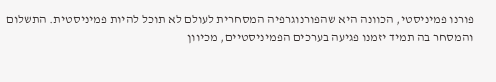פורנו פמיניסטי, הכוונה היא שהפורנוגרפיה המסחרית לעולם לא תוכל להיות פמיניסטית. התשלום והמסחר בה תמיד יזמנו פגיעה בערכים הפמיניסטיים, מכיוון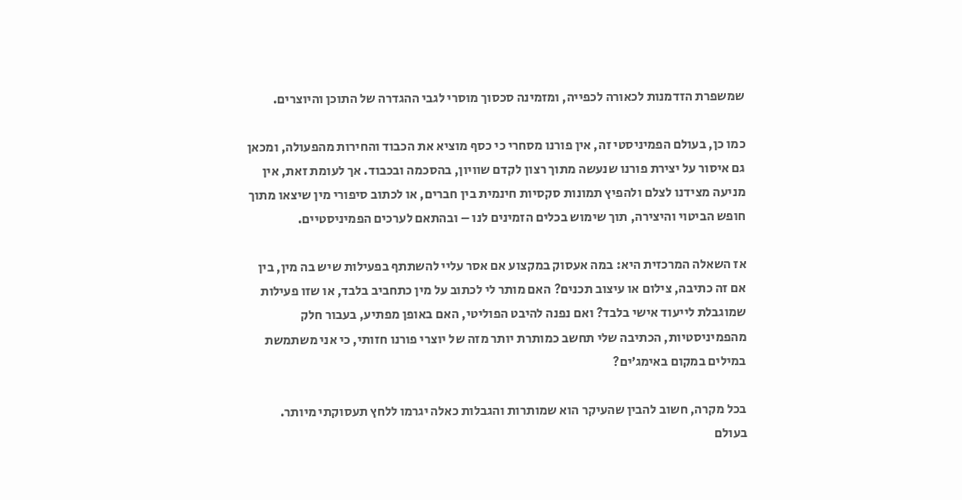שמשפרת הזדמנות לכאורה לכפייה, ומזמינה סכסוך מוסרי לגבי ההגדרה של התוכן והיוצרים.

כמו כן, בעולם הפמיניסטי זה, אין פורנו מסחרי כי כסף מוציא את הכבוד והחירות מהפעולה, ומכאן גם איסור על יצירת פורנו שנעשה מתוך רצון לקדם שוויון, בהסכמה ובכבוד. אך לעומת זאת, אין מניעה מצידנו לצלם ולהפיץ תמונות סקסיות חינמית בין חברים, או לכתוב סיפורי מין שיצאו מתוך חופש הביטוי והיצירה, תוך שימוש בכלים הזמינים לנו – ובהתאם לערכים הפמיניסטיים.

אז השאלה המרכזית היא: במה אעסוק במקצוע אם אסר עליי להשתתף בפעילות שיש בה מין, בין אם זה כתיבה, צילום או עיצוב תכנים? האם מותר לי לכתוב על מין כתחביב בלבד, או שזו פעילות שמוגבלת לייעוד אישי בלבד? ואם נפנה להיבט הפוליטי, האם באופן מפתיע, בעבור חלק מהפמיניסטיות, הכתיבה שלי תחשב כמותרת יותר מזה של יוצרי פורנו חזותי, כי אני משתמשת במילים במקום באימג’ים?

בכל מקרה, חשוב להבין שהעיקר הוא שמותרות והגבלות כאלה יגרמו ללחץ תעסוקתי מיותר. בעולם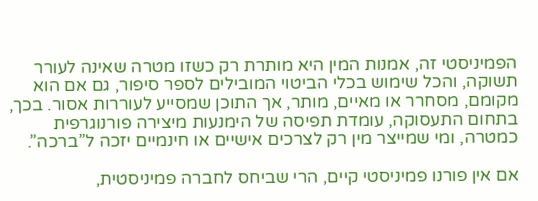הפמיניסטי זה, אמנות המין היא מותרת רק כשזו מטרה שאינה לעורר תשוקה, והכל שימוש בכלי הביטוי המובילים לספר סיפור, גם אם הוא מקומם, מסחרר או מאיים, מותר, אך התוכן שמסייע לעוררות אסור. בכך, בתחום התעסוקה, עומדת תפיסה של הימנעות מיצירה פורנוגרפית כמטרה, ומי שמייצר מין רק לצרכים אישיים או חינמיים יזכה ל”ברכה”.

אם אין פורנו פמיניסטי קיים, הרי שביחס לחברה פמיניסטית,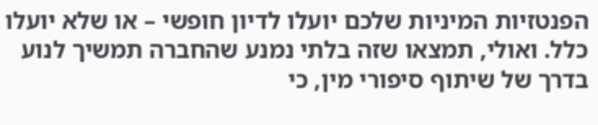הפנטזיות המיניות שלכם יועלו לדיון חופשי – או שלא יועלו כלל. ואולי, תמצאו שזה בלתי נמנע שהחברה תמשיך לנוע בדרך של שיתוף סיפורי מין, כי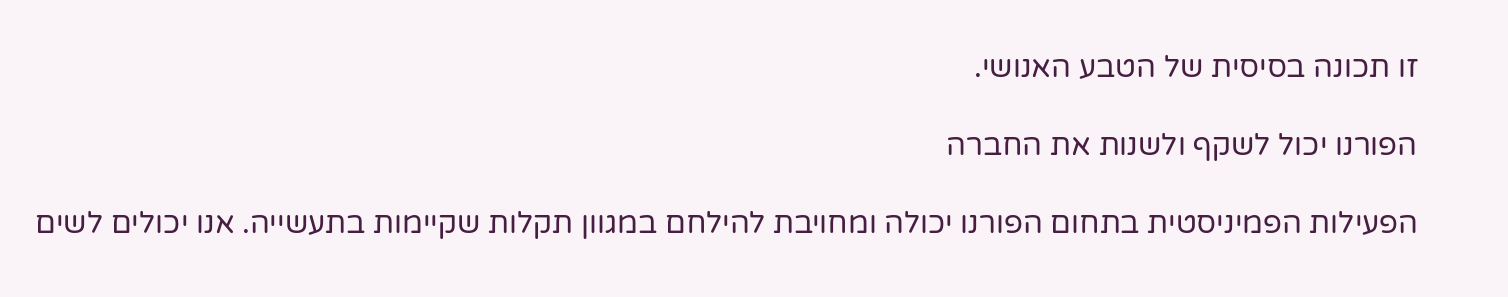זו תכונה בסיסית של הטבע האנושי.

הפורנו יכול לשקף ולשנות את החברה

הפעילות הפמיניסטית בתחום הפורנו יכולה ומחויבת להילחם במגוון תקלות שקיימות בתעשייה. אנו יכולים לשים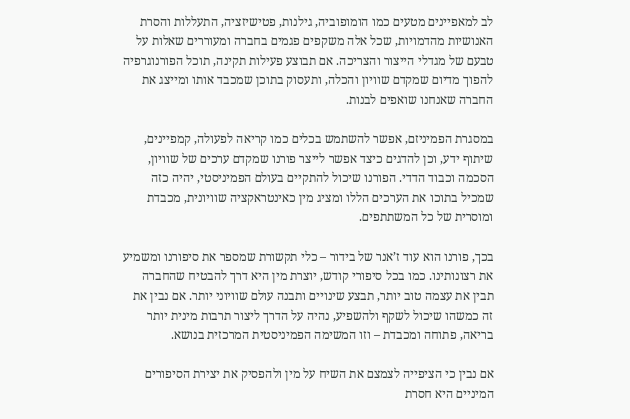לב למאפיינים מטעים כמו הומופוביה, גילנות, פטישיזציה, התעללות והסרת האנושיות מהדמויות, שכל אלה משקפים פגמים בחברה ומעוררים שאלות על טבעם של מגדלי הייצור והצריכה. אם תבוצע פעילות תקינה, תוכל הפורנוגרפיה להפוך מדיום שמקדם שוויון והכלה, ותעסוק בתוכן שמכבד אותו ומייצג את החברה שאנחנו שואפים לבנות.

במסגרת הפמיניזם, אפשר להשתמש בכלים כמו קריאה לפעולה, קמפיינים, שיתוף ידע, וכן להדגים כיצד אפשר לייצר פורנו שמקדם ערכים של שוויון, הסכמה וכבוד הדדי. הפורנו שיכול להתקיים בעולם הפמיניסטי, יהיה כזה שמכיל בתוכו את הערכים הללו ומציג מין כאינטראקציה שוויונית, מכבדת ומוסרית של כל המשתתפים.

בכך, פורנו הוא עוד ז’אנר של בידור – כלי תקשורת שמספר את סיפורנו ומשמיע את רצונותינו. כמו בכל סיפורי קודש, יוצרת מין היא דרך להבטיח שהחברה תבין את עצמה טוב יותר, תבצע שינויים ותבנה עולם שוויוני יותר. אם נבין את זה כמשהו שיכול לשקף ולהשפיע, נהיה על הדרך ליצור תרבות מינית יותר בריאה, פתוחה ומכבדת – וזו המשימה הפמיניסטית המרכזית בנושא.

אם נבין כי הציפייה לצמצם את השיח על מין ולהפסיק את יצירת הסיפורים המיניים היא חסרת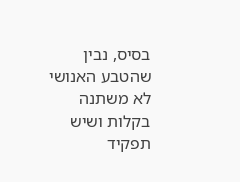בסיס, נבין שהטבע האנושי לא משתנה בקלות ושיש תפקיד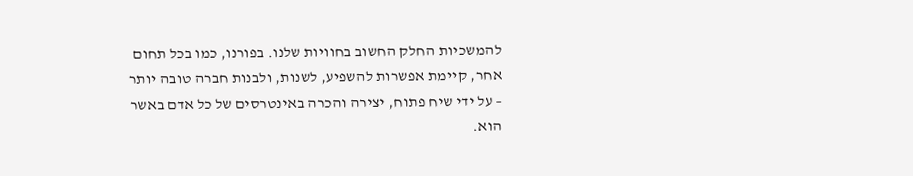להמשכיות החלק החשוב בחוויות שלנו. בפורנו, כמו בכל תחום אחר, קיימת אפשרות להשפיע, לשנות, ולבנות חברה טובה יותר – על ידי שיח פתוח, יצירה והכרה באינטרסים של כל אדם באשר הוא.